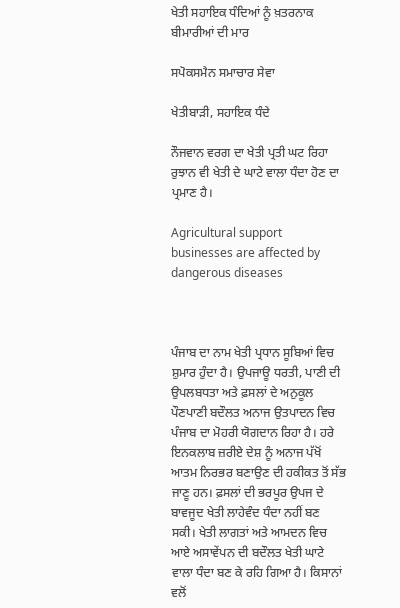ਖੇਤੀ ਸਹਾਇਕ ਧੰਦਿਆਂ ਨੂੰ ਖ਼ਤਰਨਾਕ ਬੀਮਾਰੀਆਂ ਦੀ ਮਾਰ

ਸਪੋਕਸਮੈਨ ਸਮਾਚਾਰ ਸੇਵਾ

ਖੇਤੀਬਾੜੀ, ਸਹਾਇਕ ਧੰਦੇ

ਨੌਜਵਾਨ ਵਰਗ ਦਾ ਖੇਤੀ ਪ੍ਰਤੀ ਘਟ ਰਿਹਾ ਰੁਝਾਨ ਵੀ ਖੇਤੀ ਦੇ ਘਾਟੇ ਵਾਲਾ ਧੰਦਾ ਹੋਣ ਦਾ ਪ੍ਰਮਾਣ ਹੈ।

Agricultural support businesses are affected by dangerous diseases



ਪੰਜਾਬ ਦਾ ਨਾਮ ਖੇਤੀ ਪ੍ਰਧਾਨ ਸੂਬਿਆਂ ਵਿਚ ਸ਼ੁਮਾਰ ਹੁੰਦਾ ਹੈ। ਉਪਜਾਊ ਧਰਤੀ, ਪਾਣੀ ਦੀ ਉਪਲਬਧਤਾ ਅਤੇ ਫ਼ਸਲਾਂ ਦੇ ਅਨੁਕੂਲ ਪੌਣਪਾਣੀ ਬਦੌਲਤ ਅਨਾਜ ਉਤਪਾਦਨ ਵਿਚ ਪੰਜਾਬ ਦਾ ਮੋਹਰੀ ਯੋਗਦਾਨ ਰਿਹਾ ਹੈ। ਹਰੇ ਇਨਕਲਾਬ ਜ਼ਰੀਏ ਦੇਸ਼ ਨੂੰ ਅਨਾਜ ਪੱਖੋਂ ਆਤਮ ਨਿਰਭਰ ਬਣਾਉਣ ਦੀ ਹਕੀਕਤ ਤੋਂ ਸੱਭ ਜਾਣੂ ਹਨ। ਫ਼ਸਲਾਂ ਦੀ ਭਰਪੂਰ ਉਪਜ ਦੇ ਬਾਵਜੂਦ ਖੇਤੀ ਲਾਹੇਵੰਦ ਧੰਦਾ ਨਹੀਂ ਬਣ ਸਕੀ। ਖੇਤੀ ਲਾਗਤਾਂ ਅਤੇ ਆਮਦਨ ਵਿਚ ਆਏ ਅਸਾਵੇਂਪਨ ਦੀ ਬਦੌਲਤ ਖੇਤੀ ਘਾਟੇ ਵਾਲਾ ਧੰਦਾ ਬਣ ਕੇ ਰਹਿ ਗਿਆ ਹੈ। ਕਿਸਾਨਾਂ ਵਲੋਂ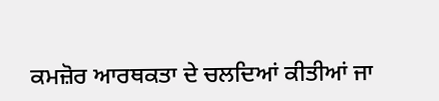ਕਮਜ਼ੋਰ ਆਰਥਕਤਾ ਦੇ ਚਲਦਿਆਂ ਕੀਤੀਆਂ ਜਾ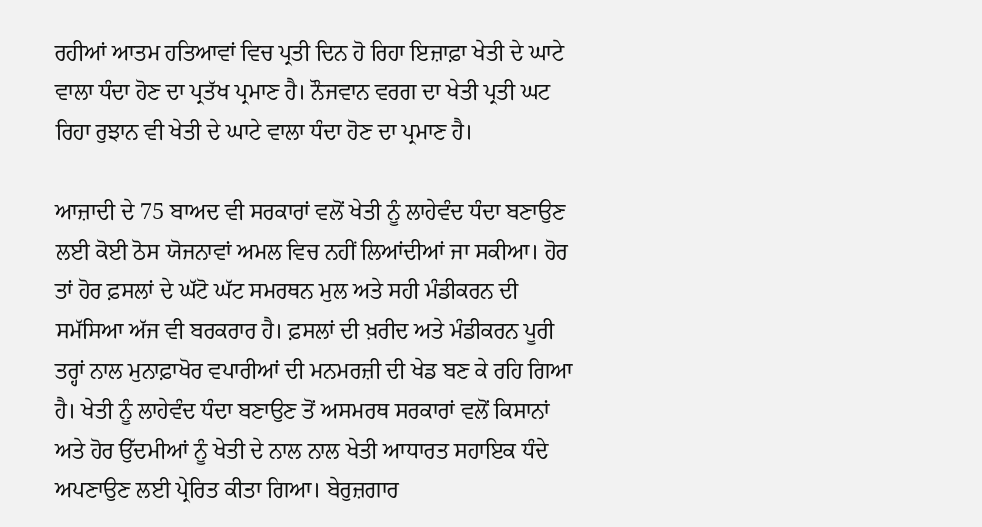ਰਹੀਆਂ ਆਤਮ ਹਤਿਆਵਾਂ ਵਿਚ ਪ੍ਰਤੀ ਦਿਨ ਹੋ ਰਿਹਾ ਇਜ਼ਾਫ਼ਾ ਖੇਤੀ ਦੇ ਘਾਟੇ ਵਾਲਾ ਧੰਦਾ ਹੋਣ ਦਾ ਪ੍ਰਤੱਖ ਪ੍ਰਮਾਣ ਹੈ। ਨੌਜਵਾਨ ਵਰਗ ਦਾ ਖੇਤੀ ਪ੍ਰਤੀ ਘਟ ਰਿਹਾ ਰੁਝਾਨ ਵੀ ਖੇਤੀ ਦੇ ਘਾਟੇ ਵਾਲਾ ਧੰਦਾ ਹੋਣ ਦਾ ਪ੍ਰਮਾਣ ਹੈ।

ਆਜ਼ਾਦੀ ਦੇ 75 ਬਾਅਦ ਵੀ ਸਰਕਾਰਾਂ ਵਲੋਂ ਖੇਤੀ ਨੂੰ ਲਾਹੇਵੰਦ ਧੰਦਾ ਬਣਾਉਣ ਲਈ ਕੋਈ ਠੋਸ ਯੋਜਨਾਵਾਂ ਅਮਲ ਵਿਚ ਨਹੀਂ ਲਿਆਂਦੀਆਂ ਜਾ ਸਕੀਆ। ਹੋਰ ਤਾਂ ਹੋਰ ਫ਼ਸਲਾਂ ਦੇ ਘੱਟੋ ਘੱਟ ਸਮਰਥਨ ਮੁਲ ਅਤੇ ਸਹੀ ਮੰਡੀਕਰਨ ਦੀ ਸਮੱਸਿਆ ਅੱਜ ਵੀ ਬਰਕਰਾਰ ਹੈ। ਫ਼ਸਲਾਂ ਦੀ ਖ਼ਰੀਦ ਅਤੇ ਮੰਡੀਕਰਨ ਪੂਰੀ ਤਰ੍ਹਾਂ ਨਾਲ ਮੁਨਾਫ਼ਾਖੋਰ ਵਪਾਰੀਆਂ ਦੀ ਮਨਮਰਜ਼ੀ ਦੀ ਖੇਡ ਬਣ ਕੇ ਰਹਿ ਗਿਆ ਹੈ। ਖੇਤੀ ਨੂੰ ਲਾਹੇਵੰਦ ਧੰਦਾ ਬਣਾਉਣ ਤੋਂ ਅਸਮਰਥ ਸਰਕਾਰਾਂ ਵਲੋਂ ਕਿਸਾਨਾਂ ਅਤੇ ਹੋਰ ਉੱਦਮੀਆਂ ਨੂੰ ਖੇਤੀ ਦੇ ਨਾਲ ਨਾਲ ਖੇਤੀ ਆਧਾਰਤ ਸਹਾਇਕ ਧੰਦੇ ਅਪਣਾਉਣ ਲਈ ਪ੍ਰੇਰਿਤ ਕੀਤਾ ਗਿਆ। ਬੇਰੁਜ਼ਗਾਰ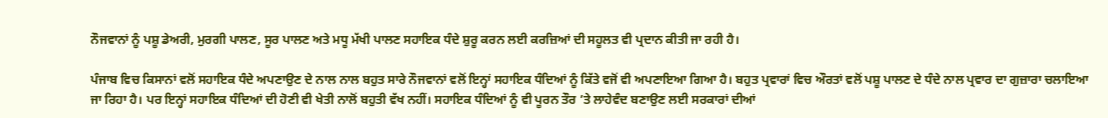ਨੌਜਵਾਨਾਂ ਨੂੰ ਪਸ਼ੂ ਡੇਅਰੀ, ਮੁਰਗੀ ਪਾਲਣ, ਸੂਰ ਪਾਲਣ ਅਤੇ ਮਧੂ ਮੱਖੀ ਪਾਲਣ ਸਹਾਇਕ ਧੰਦੇ ਸ਼ੁਰੂ ਕਰਨ ਲਈ ਕਰਜ਼ਿਆਂ ਦੀ ਸਹੂਲਤ ਵੀ ਪ੍ਰਦਾਨ ਕੀਤੀ ਜਾ ਰਹੀ ਹੈ।

ਪੰਜਾਬ ਵਿਚ ਕਿਸਾਨਾਂ ਵਲੋਂ ਸਹਾਇਕ ਧੰਦੇ ਅਪਣਾਉਣ ਦੇ ਨਾਲ ਨਾਲ ਬਹੁਤ ਸਾਰੇ ਨੌਜਵਾਨਾਂ ਵਲੋਂ ਇਨ੍ਹਾਂ ਸਹਾਇਕ ਧੰਦਿਆਂ ਨੂੰ ਕਿੱਤੇ ਵਜੋਂ ਵੀ ਅਪਣਾਇਆ ਗਿਆ ਹੈ। ਬਹੁਤ ਪ੍ਰਵਾਰਾਂ ਵਿਚ ਔਰਤਾਂ ਵਲੋਂ ਪਸ਼ੂ ਪਾਲਣ ਦੇ ਧੰਦੇ ਨਾਲ ਪ੍ਰਵਾਰ ਦਾ ਗੁਜ਼ਾਰਾ ਚਲਾਇਆ ਜਾ ਰਿਹਾ ਹੈ। ਪਰ ਇਨ੍ਹਾਂ ਸਹਾਇਕ ਧੰਦਿਆਂ ਦੀ ਹੋਣੀ ਵੀ ਖੇਤੀ ਨਾਲੋਂ ਬਹੁਤੀ ਵੱਖ ਨਹੀਂ। ਸਹਾਇਕ ਧੰਦਿਆਂ ਨੂੰ ਵੀ ਪੂਰਨ ਤੌਰ ’ਤੇ ਲਾਹੇਵੰਦ ਬਣਾਉਣ ਲਈ ਸਰਕਾਰਾਂ ਦੀਆਂ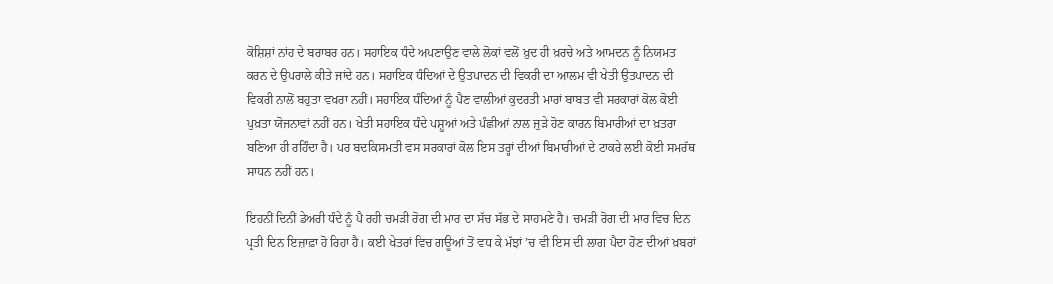ਕੋਸ਼ਿਸ਼ਾਂ ਨਾਂਹ ਦੇ ਬਰਾਬਰ ਹਨ। ਸਹਾਇਕ ਧੰਦੇ ਅਪਣਾਉਣ ਵਾਲੇ ਲੋਕਾਂ ਵਲੋਂ ਖ਼ੁਦ ਹੀ ਖ਼ਰਚੇ ਅਤੇ ਆਮਦਨ ਨੂੰ ਨਿਯਮਤ ਕਰਨ ਦੇ ਉਪਰਾਲੇ ਕੀਤੇ ਜਾਂਦੇ ਹਨ। ਸਹਾਇਕ ਧੰਦਿਆਂ ਦੇ ਉਤਪਾਦਨ ਦੀ ਵਿਕਰੀ ਦਾ ਆਲਮ ਵੀ ਖੇਤੀ ਉਤਪਾਦਨ ਦੀ ਵਿਕਰੀ ਨਾਲੋਂ ਬਹੁਤਾ ਵਖਰਾ ਨਹੀਂ। ਸਹਾਇਕ ਧੰਦਿਆਂ ਨੂੰ ਪੈਣ ਵਾਲੀਆਂ ਕੁਦਰਤੀ ਮਾਰਾਂ ਬਾਬਤ ਵੀ ਸਰਕਾਰਾਂ ਕੋਲ ਕੋਈ ਪੁਖ਼ਤਾ ਯੋਜਨਾਵਾਂ ਨਹੀਂ ਹਨ। ਖੇਤੀ ਸਹਾਇਕ ਧੰਦੇ ਪਸ਼ੂਆਂ ਅਤੇ ਪੰਛੀਆਂ ਨਾਲ ਜੁੜੇ ਹੋਣ ਕਾਰਨ ਬਿਮਾਰੀਆਂ ਦਾ ਖ਼ਤਰਾ ਬਣਿਆ ਹੀ ਰਹਿੰਦਾ ਹੈ। ਪਰ ਬਦਕਿਸਮਤੀ ਵਸ ਸਰਕਾਰਾਂ ਕੋਲ ਇਸ ਤਰ੍ਹਾਂ ਦੀਆਂ ਬਿਮਾਰੀਆਂ ਦੇ ਟਾਕਰੇ ਲਈ ਕੋਈ ਸਮਰੱਥ ਸਾਧਨ ਨਹੀਂ ਹਨ।

ਇਹਨੀਂ ਦਿਨੀਂ ਡੇਅਰੀ ਧੰਦੇ ਨੂੰ ਪੈ ਰਹੀ ਚਮੜੀ ਰੋਗ ਦੀ ਮਾਰ ਦਾ ਸੱਚ ਸੱਭ ਦੇ ਸਾਹਮਣੇ ਹੈ। ਚਮੜੀ ਰੋਗ ਦੀ ਮਾਰ ਵਿਚ ਦਿਨ ਪ੍ਰਤੀ ਦਿਨ ਇਜ਼ਾਫ਼ਾ ਹੋ ਰਿਹਾ ਹੈ। ਕਈ ਖੇਤਰਾਂ ਵਿਚ ਗਊਆਂ ਤੋਂ ਵਧ ਕੇ ਮੱਝਾਂ ’ਚ ਵੀ ਇਸ ਦੀ ਲਾਗ ਪੈਦਾ ਹੋਣ ਦੀਆਂ ਖ਼ਬਰਾਂ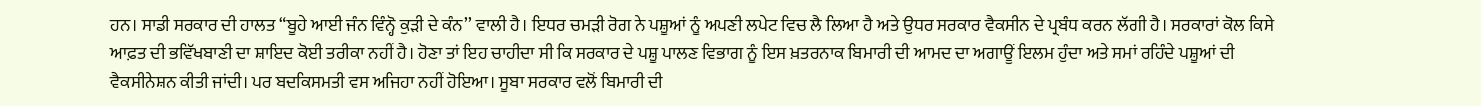ਹਨ। ਸਾਡੀ ਸਰਕਾਰ ਦੀ ਹਾਲਤ “ਬੂਹੇ ਆਈ ਜੰਨ ਵਿੰਨ੍ਹੋ ਕੁੜੀ ਦੇ ਕੰਨ’’ ਵਾਲੀ ਹੈ। ਇਧਰ ਚਮੜੀ ਰੋਗ ਨੇ ਪਸ਼ੂਆਂ ਨੂੰ ਅਪਣੀ ਲਪੇਟ ਵਿਚ ਲੈ ਲਿਆ ਹੈ ਅਤੇ ਉਧਰ ਸਰਕਾਰ ਵੈਕਸੀਨ ਦੇ ਪ੍ਰਬੰਧ ਕਰਨ ਲੱਗੀ ਹੈ। ਸਰਕਾਰਾਂ ਕੋਲ ਕਿਸੇ ਆਫ਼ਤ ਦੀ ਭਵਿੱਖਬਾਣੀ ਦਾ ਸ਼ਾਇਦ ਕੋਈ ਤਰੀਕਾ ਨਹੀਂ ਹੈ। ਹੋਣਾ ਤਾਂ ਇਹ ਚਾਹੀਦਾ ਸੀ ਕਿ ਸਰਕਾਰ ਦੇ ਪਸ਼ੂ ਪਾਲਣ ਵਿਭਾਗ ਨੂੰ ਇਸ ਖ਼ਤਰਨਾਕ ਬਿਮਾਰੀ ਦੀ ਆਮਦ ਦਾ ਅਗਾਊਂ ਇਲਮ ਹੁੰਦਾ ਅਤੇ ਸਮਾਂ ਰਹਿੰਦੇ ਪਸ਼ੂਆਂ ਦੀ ਵੈਕਸੀਨੇਸ਼ਨ ਕੀਤੀ ਜਾਂਦੀ। ਪਰ ਬਦਕਿਸਮਤੀ ਵਸ ਅਜਿਹਾ ਨਹੀਂ ਹੋਇਆ। ਸੂਬਾ ਸਰਕਾਰ ਵਲੋਂ ਬਿਮਾਰੀ ਦੀ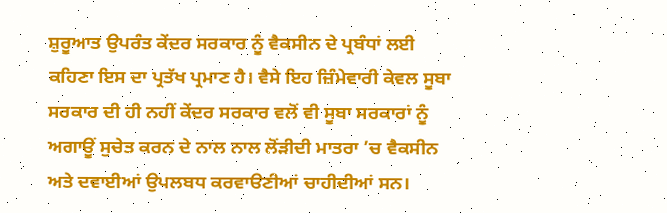ਸ਼ੁਰੂਆਤ ਉਪਰੰਤ ਕੇਂਦਰ ਸਰਕਾਰ ਨੂੰ ਵੈਕਸੀਨ ਦੇ ਪ੍ਰਬੰਧਾਂ ਲਈ ਕਹਿਣਾ ਇਸ ਦਾ ਪ੍ਰਤੱਖ ਪ੍ਰਮਾਣ ਹੈ। ਵੈਸੇ ਇਹ ਜ਼ਿੰਮੇਵਾਰੀ ਕੇਵਲ ਸੂਬਾ ਸਰਕਾਰ ਦੀ ਹੀ ਨਹੀਂ ਕੇਂਦਰ ਸਰਕਾਰ ਵਲੋਂ ਵੀ ਸੂਬਾ ਸਰਕਾਰਾਂ ਨੂੰ ਅਗਾਊਂ ਸੁਚੇਤ ਕਰਨ ਦੇ ਨਾਲ ਨਾਲ ਲੋਂੜੀਦੀ ਮਾਤਰਾ ’ਚ ਵੈਕਸੀਨ ਅਤੇ ਦਵਾਈਆਂ ਉਪਲਬਧ ਕਰਵਾੳਣੀਆਂ ਚਾਹੀਦੀਆਂ ਸਨ।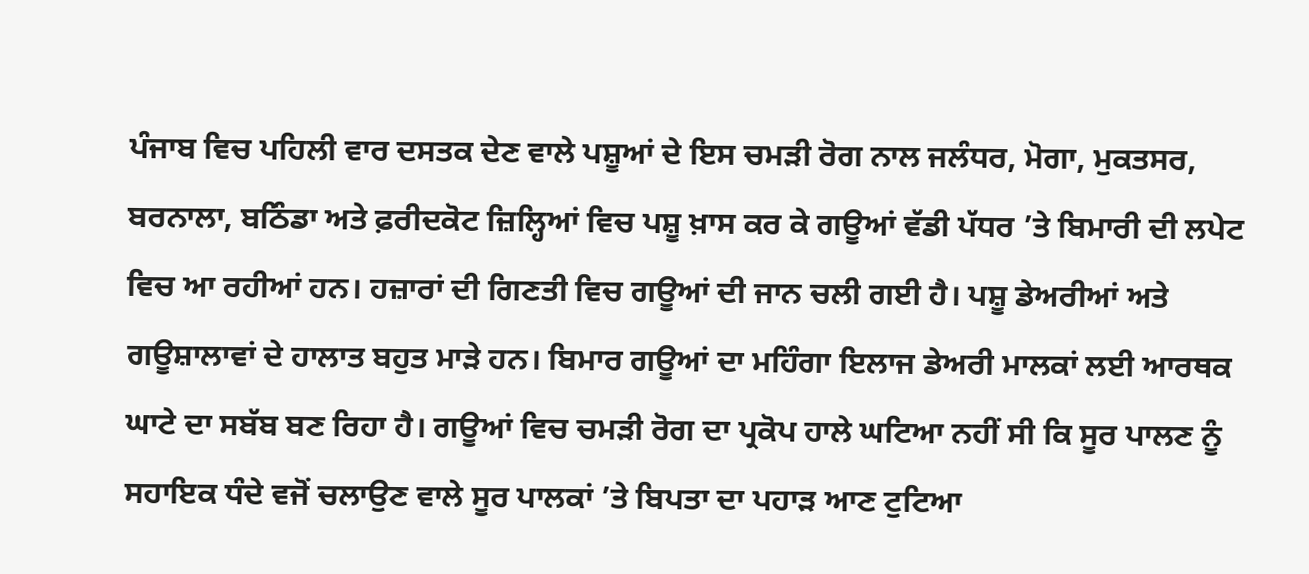ਪੰਜਾਬ ਵਿਚ ਪਹਿਲੀ ਵਾਰ ਦਸਤਕ ਦੇਣ ਵਾਲੇ ਪਸ਼ੂਆਂ ਦੇ ਇਸ ਚਮੜੀ ਰੋਗ ਨਾਲ ਜਲੰਧਰ, ਮੋਗਾ, ਮੁਕਤਸਰ, ਬਰਨਾਲਾ, ਬਠਿੰਡਾ ਅਤੇ ਫ਼ਰੀਦਕੋਟ ਜ਼ਿਲ੍ਹਿਆਂ ਵਿਚ ਪਸ਼ੂ ਖ਼ਾਸ ਕਰ ਕੇ ਗਊਆਂ ਵੱਡੀ ਪੱਧਰ ’ਤੇ ਬਿਮਾਰੀ ਦੀ ਲਪੇਟ ਵਿਚ ਆ ਰਹੀਆਂ ਹਨ। ਹਜ਼ਾਰਾਂ ਦੀ ਗਿਣਤੀ ਵਿਚ ਗਊਆਂ ਦੀ ਜਾਨ ਚਲੀ ਗਈ ਹੈ। ਪਸ਼ੂ ਡੇਅਰੀਆਂ ਅਤੇ ਗਊਸ਼ਾਲਾਵਾਂ ਦੇ ਹਾਲਾਤ ਬਹੁਤ ਮਾੜੇ ਹਨ। ਬਿਮਾਰ ਗਊਆਂ ਦਾ ਮਹਿੰਗਾ ਇਲਾਜ ਡੇਅਰੀ ਮਾਲਕਾਂ ਲਈ ਆਰਥਕ ਘਾਟੇ ਦਾ ਸਬੱਬ ਬਣ ਰਿਹਾ ਹੈ। ਗਊਆਂ ਵਿਚ ਚਮੜੀ ਰੋਗ ਦਾ ਪ੍ਰਕੋਪ ਹਾਲੇ ਘਟਿਆ ਨਹੀਂ ਸੀ ਕਿ ਸੂਰ ਪਾਲਣ ਨੂੰ ਸਹਾਇਕ ਧੰਦੇ ਵਜੋਂ ਚਲਾਉਣ ਵਾਲੇ ਸੂਰ ਪਾਲਕਾਂ ’ਤੇ ਬਿਪਤਾ ਦਾ ਪਹਾੜ ਆਣ ਟੁਟਿਆ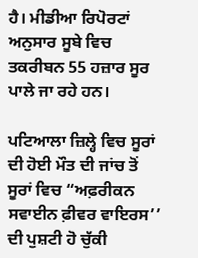ਹੈ। ਮੀਡੀਆ ਰਿਪੋਰਟਾਂ ਅਨੁਸਾਰ ਸੂਬੇ ਵਿਚ ਤਕਰੀਬਨ 55 ਹਜ਼ਾਰ ਸੂਰ ਪਾਲੇ ਜਾ ਰਹੇ ਹਨ।

ਪਟਿਆਲਾ ਜ਼ਿਲ੍ਹੇ ਵਿਚ ਸੂਰਾਂ ਦੀ ਹੋਈ ਮੌਤ ਦੀ ਜਾਂਚ ਤੋਂ ਸੂਰਾਂ ਵਿਚ “ਅਫ਼ਰੀਕਨ ਸਵਾਈਨ ਫ਼ੀਵਰ ਵਾਇਰਸ’’ ਦੀ ਪੁਸ਼ਟੀ ਹੋ ਚੁੱਕੀ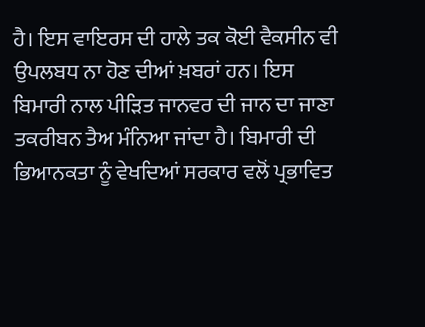ਹੈ। ਇਸ ਵਾਇਰਸ ਦੀ ਹਾਲੇ ਤਕ ਕੋਈ ਵੈਕਸੀਨ ਵੀ ਉਪਲਬਧ ਨਾ ਹੋਣ ਦੀਆਂ ਖ਼ਬਰਾਂ ਹਨ। ਇਸ ਬਿਮਾਰੀ ਨਾਲ ਪੀੜਿਤ ਜਾਨਵਰ ਦੀ ਜਾਨ ਦਾ ਜਾਣਾ ਤਕਰੀਬਨ ਤੈਅ ਮੰਨਿਆ ਜਾਂਦਾ ਹੈ। ਬਿਮਾਰੀ ਦੀ ਭਿਆਨਕਤਾ ਨੂੰ ਵੇਖਦਿਆਂ ਸਰਕਾਰ ਵਲੋਂ ਪ੍ਰਭਾਵਿਤ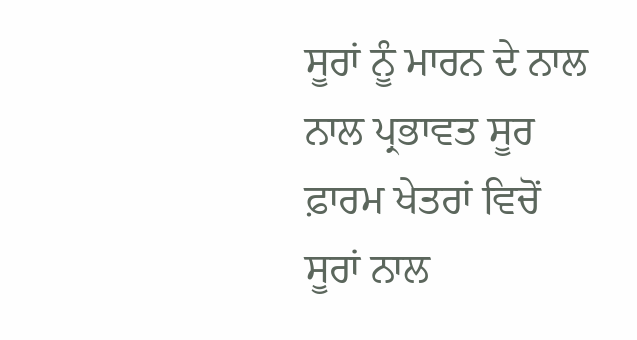ਸੂਰਾਂ ਨੂੰ ਮਾਰਨ ਦੇ ਨਾਲ ਨਾਲ ਪ੍ਰਭਾਵਤ ਸੂਰ ਫ਼ਾਰਮ ਖੇਤਰਾਂ ਵਿਚੋਂ ਸੂਰਾਂ ਨਾਲ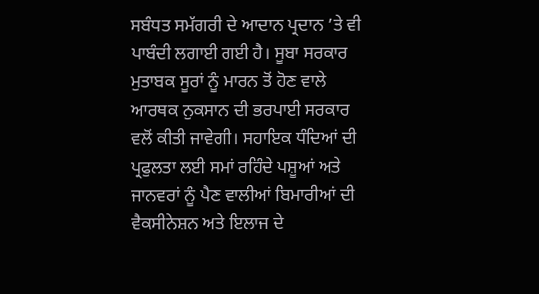ਸਬੰਧਤ ਸਮੱਗਰੀ ਦੇ ਆਦਾਨ ਪ੍ਰਦਾਨ ’ਤੇ ਵੀ ਪਾਬੰਦੀ ਲਗਾਈ ਗਈ ਹੈ। ਸੂਬਾ ਸਰਕਾਰ ਮੁਤਾਬਕ ਸੂਰਾਂ ਨੂੰ ਮਾਰਨ ਤੋਂ ਹੋਣ ਵਾਲੇ ਆਰਥਕ ਨੁਕਸਾਨ ਦੀ ਭਰਪਾਈ ਸਰਕਾਰ ਵਲੋਂ ਕੀਤੀ ਜਾਵੇਗੀ। ਸਹਾਇਕ ਧੰਦਿਆਂ ਦੀ ਪ੍ਰਫੁਲਤਾ ਲਈ ਸਮਾਂ ਰਹਿੰਦੇ ਪਸ਼ੂਆਂ ਅਤੇ ਜਾਨਵਰਾਂ ਨੂੰ ਪੈਣ ਵਾਲੀਆਂ ਬਿਮਾਰੀਆਂ ਦੀ ਵੈਕਸੀਨੇਸ਼ਨ ਅਤੇ ਇਲਾਜ ਦੇ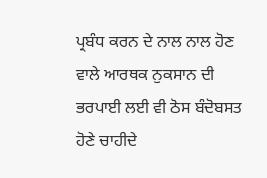ਪ੍ਰਬੰਧ ਕਰਨ ਦੇ ਨਾਲ ਨਾਲ ਹੋਣ ਵਾਲੇ ਆਰਥਕ ਨੁਕਸਾਨ ਦੀ ਭਰਪਾਈ ਲਈ ਵੀ ਠੋਸ ਬੰਦੋਬਸਤ ਹੋਣੇ ਚਾਹੀਦੇ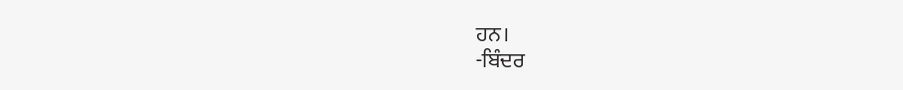ਹਨ।
-ਬਿੰਦਰ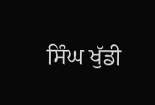ਸਿੰਘ ਖੁੱਡੀ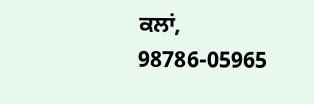ਕਲਾਂ,
98786-05965